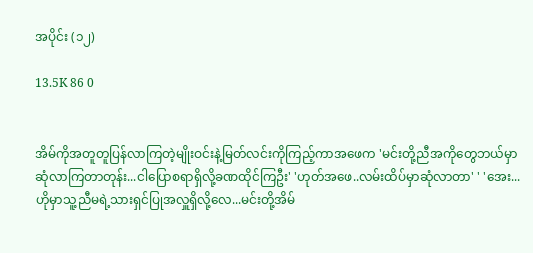အပိုင်း (၁၂)

13.5K 86 0


အိမ်ကိုအတူတူပြန်လာကြတဲ့မျိုးဝင်းနဲ့မြတ်လင်းကိုကြည့်ကာအဖေက 'မင်းတို့ညီအကိုတွေဘယ်မှာဆုံလာကြတာတုန်း...ငါပြောစရာရှိလို့ခဏထိုင်ကြဦး' 'ဟုတ်အဖေ..လမ်းထိပ်မှာဆုံလာတာ' ' 'အေး...ဟိုမှာသူ့ညီမရဲ့သားရှင်ပြုအလှူရှိလို့လေ...မင်းတို့အိမ်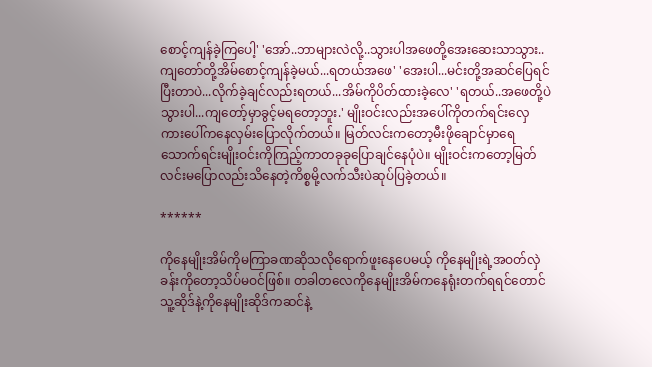စောင့်ကျန်ခဲ့ကြပေါ့' 'အော်..ဘာများလဲလို့..သွားပါအဖေတို့အေးဆေးသာသွား..ကျတော်တို့အိမ်စောင့်ကျန်ခဲ့မယ်...ရတယ်အဖေ' 'အေးပါ...မင်းတို့အဆင်ပြေရင်ပြီးတာပဲ...လိုက်ခဲ့ချင်လည်းရတယ်...အိမ်ကိုပိတ်ထားခဲ့လေ' 'ရတယ်..အဖေတို့ပဲသွားပါ...ကျတော့်မှာခွင့်မရတော့ဘူး.' မျိုးဝင်းလည်းအပေါ်ကိုတက်ရင်းလှေကားပေါ်ကနေလှမ်းပြောလိုက်တယ်။ မြတ်လင်းကတော့မီးဖိုချောင်မှာရေသောက်ရင်းမျိုးဝင်းကိုကြည့်ကာတခုခုပြောချင်နေပုံပဲ။ မျိုးဝင်းကတော့မြတ်လင်းမပြောလည်းသိနေတဲ့ကိစ္စမို့လက်သီးပဲဆုပ်ပြခဲ့တယ်။

******

ကိုနေမျိုးအိမ်ကိုမကြာခဏဆိုသလိုရောက်ဖူးနေပေမယ့် ကိုနေမျိုးရဲ့အဝတ်လှဲခန်းကိုတော့သိပ်မဝင်ဖြစ်။ တခါတလေကိုနေမျိုးအိမ်ကနေရုံးတက်ရရင်တောင်သူ့ဆိုဒ်နဲ့ကိုနေမျိုးဆိုဒ်ကဆင်နဲ့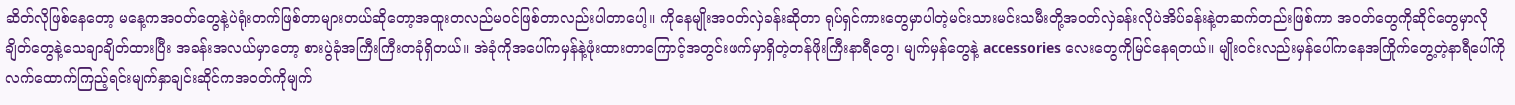ဆိတ်လိုဖြစ်နေတော့ မနေ့ကအဝတ်တွေနဲ့ပဲရုံးတက်ဖြစ်တာများတယ်ဆိုတော့အထူးတလည်မဝင်ဖြစ်တာလည်းပါတာပေါ့။ ကိုနေမျိုးအဝတ်လှဲခန်းဆိုတာ ရုပ်ရှင်ကားတွေမှာပါတဲ့မင်းသားမင်းသမီးတို့အဝတ်လှဲခန်းလိုပဲအိပ်ခန်းနဲ့တဆက်တည်းဖြစ်ကာ အဝတ်တွေကိုဆိုင်တွေမှာလိုချိတ်တွေနဲ့သေချာချိတ်ထားပြီး အခန်းအလယ်မှာတော့ စားပွဲခုံအကြီးကြီးတခုံရှိတယ်။ အဲခုံကိုအပေါ်ကမှန်နဲ့ဖုံးထားတာကြောင့်အတွင်းဖက်မှာရှိတဲ့တန်ဖိုးကြီးနာရီတွေ၊ မျက်မှန်တွေနဲ့ accessories လေးတွေကိုမြင်နေရတယ်။ မျိုးဝင်းလည်းမှန်ပေါ်ကနေအကြိုက်တွေ့တဲ့နာရီပေါ်ကိုလက်ထောက်ကြည့်ရင်းမျက်နှာချင်းဆိုင်ကအဝတ်ကိုမျက်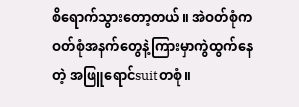စိရောက်သွားတော့တယ်။ အဲဝတ်စုံကဝတ်စုံအနက်တွေနဲ့ကြားမှာကွဲထွက်နေတဲ့ အဖြူရောင်suitတစုံ။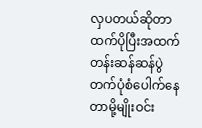လှပတယ်ဆိုတာထက်ပိုပြီးအထက်တန်းဆန်ဆန်ပွဲတက်ပုံစံပေါက်နေတာမို့မျိုးဝင်း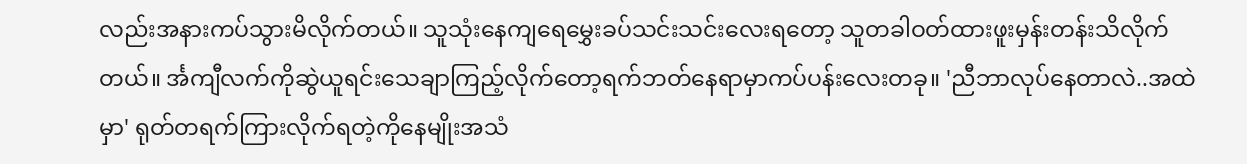လည်းအနားကပ်သွားမိလိုက်တယ်။ သူသုံးနေကျရေမွှေးခပ်သင်းသင်းလေးရတော့ သူတခါဝတ်ထားဖူးမှန်းတန်းသိလိုက်တယ်။ င်္အကျီလက်ကိုဆွဲယူရင်းသေချာကြည့်လိုက်တော့ရက်ဘတ်နေရာမှာကပ်ပန်းလေးတခု။ 'ညီဘာလုပ်နေတာလဲ..အထဲမှာ' ရုတ်တရက်ကြားလိုက်ရတဲ့ကိုနေမျိုးအသံ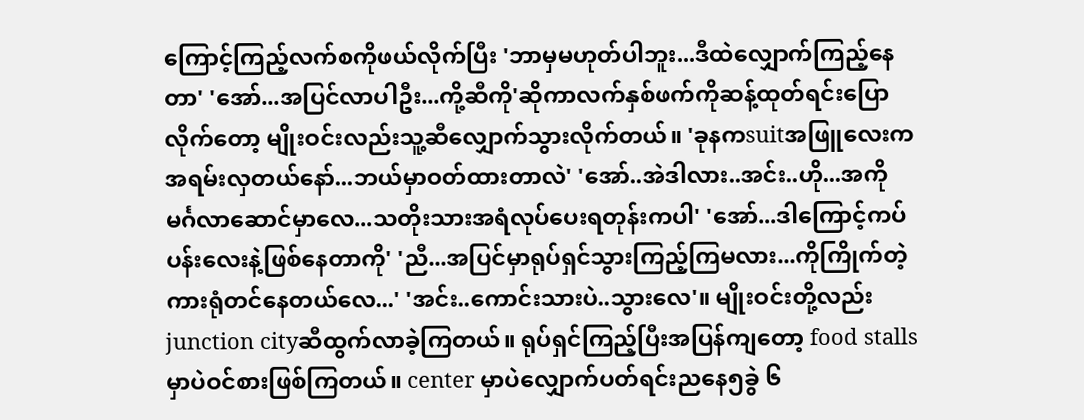ကြောင့်ကြည့်လက်စကိုဖယ်လိုက်ပြီး 'ဘာမှမဟုတ်ပါဘူး...ဒီထဲလျှောက်ကြည့်နေတာ' 'အော်...အပြင်လာပါဦး...ကို့ဆီကို'ဆိုကာလက်နှစ်ဖက်ကိုဆန့်ထုတ်ရင်းပြောလိုက်တော့ မျိုးဝင်းလည်းသူ့ဆီလျှောက်သွားလိုက်တယ်။ 'ခုနကsuitအဖြူလေးကအရမ်းလှတယ်နော်...ဘယ်မှာဝတ်ထားတာလဲ' 'အော်..အဲဒါလား..အင်း..ဟို...အကိုမင်္ဂလာဆောင်မှာလေ...သတိုးသားအရံလုပ်ပေးရတုန်းကပါ' 'အော်...ဒါကြောင့်ကပ်ပန်းလေးနဲ့ဖြစ်နေတာကို' 'ညီ...အပြင်မှာရုပ်ရှင်သွားကြည့်ကြမလား...ကိုကြိုက်တဲ့ကားရုံတင်နေတယ်လေ...' 'အင်း..ကောင်းသားပဲ..သွားလေ'။ မျိုးဝင်းတို့လည်း junction cityဆီထွက်လာခဲ့ကြတယ်။ ရုပ်ရှင်ကြည့်ပြီးအပြန်ကျတော့ food stalls မှာပဲဝင်စားဖြစ်ကြတယ်။ center မှာပဲလျှောက်ပတ်ရင်းညနေ၅ခွဲ ၆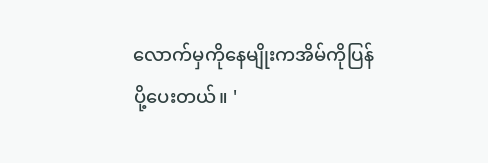လောက်မှကိုနေမျိုးကအိမ်ကိုပြန်ပို့ပေးတယ်။ '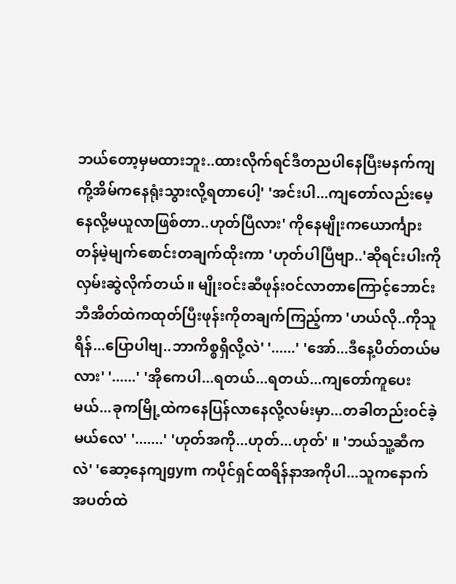ဘယ်တော့မှမထားဘူး..ထားလိုက်ရင်ဒီတညပါနေပြီးမနက်ကျကို့အိမ်ကနေရုံးသွားလို့ရတာပေါ့' 'အင်းပါ...ကျတော်လည်းမေ့နေလို့မယူလာဖြစ်တာ..ဟုတ်ပြီလား' ကိုနေမျိုးကယောင်္ကျားတန်မဲ့မျက်စောင်းတချက်ထိုးကာ 'ဟုတ်ပါပြီဗျာ..'ဆိုရင်းပါးကိုလှမ်းဆွဲလိုက်တယ်။ မျိုးဝင်းဆီဖုန်းဝင်လာတာကြောင့်ဘောင်းဘီအိတ်ထဲကထုတ်ပြီးဖုန်းကိုတချက်ကြည့်ကာ 'ဟယ်လို..ကိုသူရိန်...ပြောပါဗျ..ဘာကိစ္စရှိလို့လဲ' '......' 'အော်...ဒီနေ့ပိတ်တယ်မလား' '......' 'အိုကေပါ...ရတယ်...ရတယ်...ကျတော်ကူပေးမယ်...ခုကမြို့ထဲကနေပြန်လာနေလို့လမ်းမှာ...တခါတည်းဝင်ခဲ့မယ်လေ' '.......' 'ဟုတ်အကို...ဟုတ်...ဟုတ်' ။ 'ဘယ်သူ့ဆီကလဲ' 'ဆော့နေကျgym ကပိုင်ရှင်ထရိန်နာအကိုပါ...သူကနောက်အပတ်ထဲ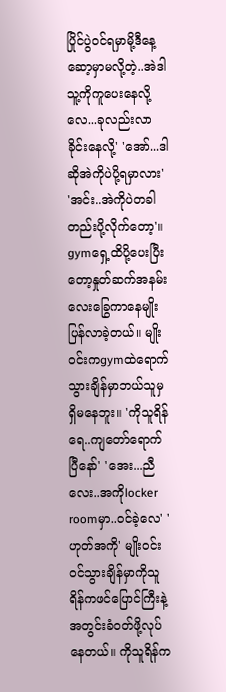ပြိုင်ပွဲဝင်ရမှာမို့ဒီနေ့ဆော့မှာမလို့တဲ့..အဲဒါသူ့ကိုကူပေးနေလို့လေ...ခုလည်းလာခိုင်းနေလို့' 'အော်...ဒါဆိုအဲကိုပဲပို့ရမှာလား' 'အင်း..အဲကိုပဲတခါတည်းပို့လိုက်တော့'။ gymရှေ့ထိပို့ပေးပြီးတော့နှုတ်ဆက်အနမ်းလေးခြွေကာနေမျိုးပြန်လာခဲ့တယ်။ မျိုးဝင်းကgymထဲရောက်သွားချိန်မှာဘယ်သူမှရှိမနေဘူး။ 'ကိုသူရိန်ရေ..ကျတော်ရောက်ပြီနော်' 'အေး...ညီလေး..အကိုlocker roomမှာ..ဝင်ခဲ့လေ' 'ဟုတ်အကို' မျိုးဝင်းဝင်သွားချိန်မှာကိုသူရိန်ကဖင်ပြောင်ကြီးနဲ့အတွင်းခံဝတ်ဖို့လုပ်နေတယ်။ ကိုသူရိန်က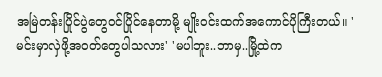အမြဲတန်းပြိုင်ပွဲတွေဝင်ပြိုင်နေတာမို့ မျိုးဝင်းထက်အကောင်ပိုကြီးတယ်။ 'မင်းမှာလှဲဖို့အဝတ်တွေပါသလား' 'မပါဘူး..ဘာမှ..မြို့ထဲက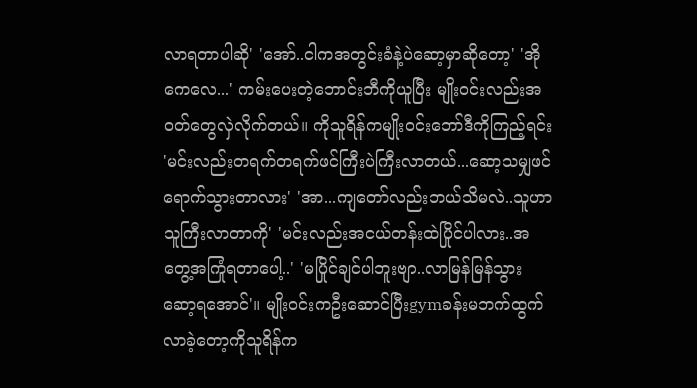လာရတာပါဆို' 'အော်..ငါကအတွင်းခံနဲ့ပဲဆော့မှာဆိုတော့' 'အိုကေလေ...' ကမ်းပေးတဲ့ဘောင်းဘီကိုယူပြီး မျိုးဝင်းလည်းအဝတ်တွေလှဲလိုက်တယ်။ ကိုသူရိန်ကမျိုးဝင်းဘော်ဒီကိုကြည့်ရင်း 'မင်းလည်းတရက်တရက်ဖင်ကြီးပဲကြီးလာတယ်...ဆော့သမျှဖင်ရောက်သွားတာလား' 'အာ...ကျတော်လည်းဘယ်သိမလဲ..သူဟာသူကြီးလာတာကို' 'မင်းလည်းအငယ်တန်းထဲပြိုင်ပါလား..အတွေ့အကြုံရတာပေါ့..' 'မပြိုင်ချင်ပါဘူးဗျာ..လာမြန်မြန်သွားဆော့ရအောင်'။ မျိုးဝင်းကဦးဆောင်ပြီးgymခန်းမဘက်ထွက်လာခဲ့တော့ကိုသူရိန်က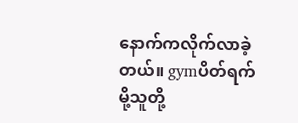နောက်ကလိုက်လာခဲ့တယ်။ gymပိတ်ရက်မို့သူတို့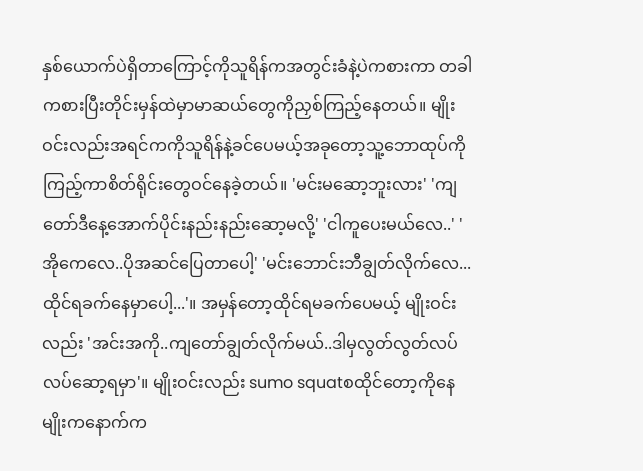နှစ်ယောက်ပဲရှိတာကြောင့်ကိုသူရိန်ကအတွင်းခံနဲ့ပဲကစားကာ တခါကစားပြီးတိုင်းမှန်ထဲမှာမာဆယ်တွေကိုညှစ်ကြည့်နေတယ်။ မျိုးဝင်းလည်းအရင်ကကိုသူရိန်နဲ့ခင်ပေမယ့်အခုတော့သူ့ဘောထုပ်ကိုကြည့်ကာစိတ်ရိုင်းတွေဝင်နေခဲ့တယ်။ 'မင်းမဆော့ဘူးလား' 'ကျတော်ဒီနေ့အောက်ပိုင်းနည်းနည်းဆော့မလို့' 'ငါကူပေးမယ်လေ..' 'အိုကေလေ..ပိုအဆင်ပြေတာပေါ့' 'မင်းဘောင်းဘီချွတ်လိုက်လေ...ထိုင်ရခက်နေမှာပေါ့...'။ အမှန်တော့ထိုင်ရမခက်ပေမယ့် မျိုးဝင်းလည်း 'အင်းအကို..ကျတော်ချွတ်လိုက်မယ်..ဒါမှလွတ်လွတ်လပ်လပ်ဆော့ရမှာ'။ မျိုးဝင်းလည်း sumo squatစထိုင်တော့ကိုနေမျိုးကနောက်က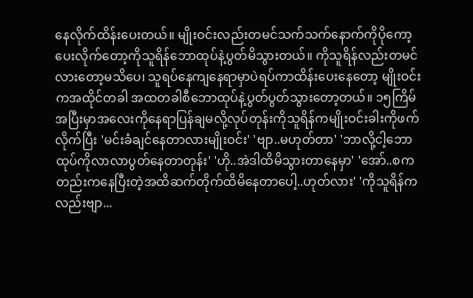နေလိုက်ထိန်းပေးတယ်။ မျိုးဝင်းလည်းတမင်သက်သက်နောက်ကိုပိုကော့ပေးလိုက်တော့ကိုသူရိန်ဘောထုပ်နဲ့ပွတ်မိသွားတယ်။ ကိုသူရိန်လည်းတမင်လားတော့မသိပေ၊ သူရပ်နေကျနေရာမှာပဲရပ်ကာထိန်းပေးနေတော့ မျိုးဝင်းကအထိုင်တခါ အထတခါစီဘောထုပ်နဲ့ပွတ်ပွတ်သွားတော့တယ်။ ၁၅ကြိမ်အပြီးမှာအလေးကိုနေရာပြန်ချမလို့လုပ်တုန်းကိုသူရိန်ကမျိုးဝင်းခါးကိုဖက်လိုက်ပြီး 'မင်းခံချင်နေတာလားမျိုးဝင်း' 'ဗျာ..မဟုတ်တာ' 'ဘာလို့ငါ့ဘောထုပ်ကိုလာလာပွတ်နေတာတုန်း' 'ဟို..အဲဒါထိမိသွားတာနေမှာ' 'အော်..စကတည်းကနေပြီးတဲ့အထိဆက်တိုက်ထိမိနေတာပေါ့..ဟုတ်လား' 'ကိုသူရိန်ကလည်းဗျာ...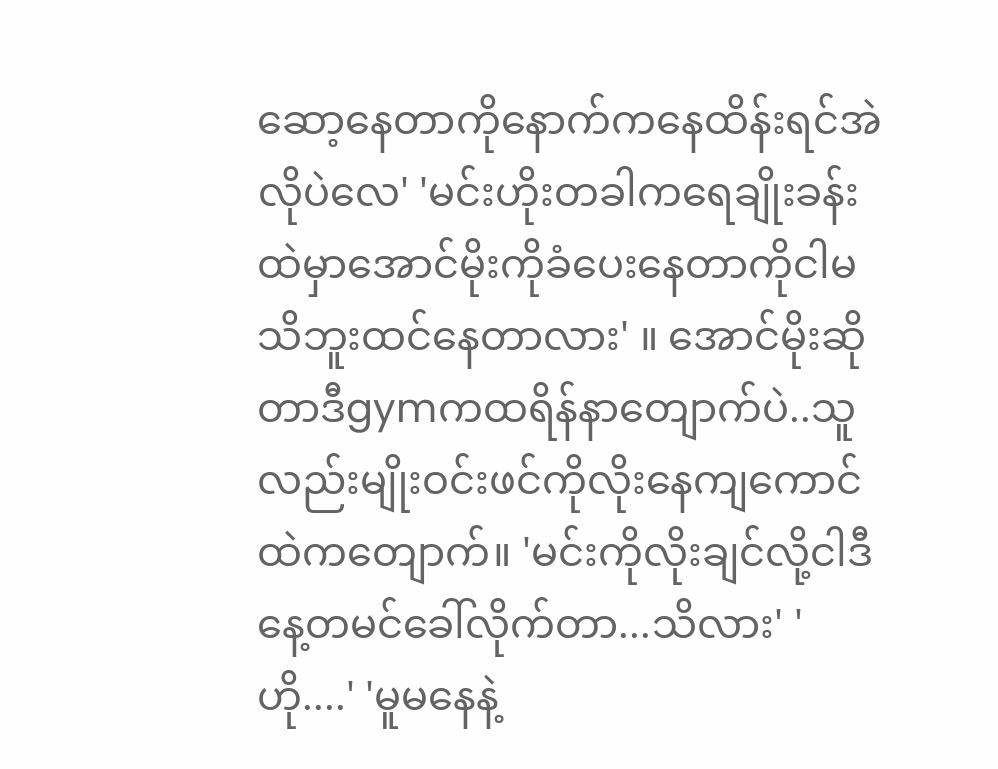ဆော့နေတာကိုနောက်ကနေထိန်းရင်အဲလိုပဲလေ' 'မင်းဟိုးတခါကရေချိုးခန်းထဲမှာအောင်မိုးကိုခံပေးနေတာကိုငါမသိဘူးထင်နေတာလား' ။ အောင်မိုးဆိုတာဒီgymကထရိန်နာတျောက်ပဲ..သူလည်းမျိုးဝင်းဖင်ကိုလိုးနေကျကောင်ထဲကတျောက်။ 'မင်းကိုလိုးချင်လို့ငါဒီနေ့တမင်ခေါ်လိုက်တာ...သိလား' 'ဟို....' 'မူမနေနဲ့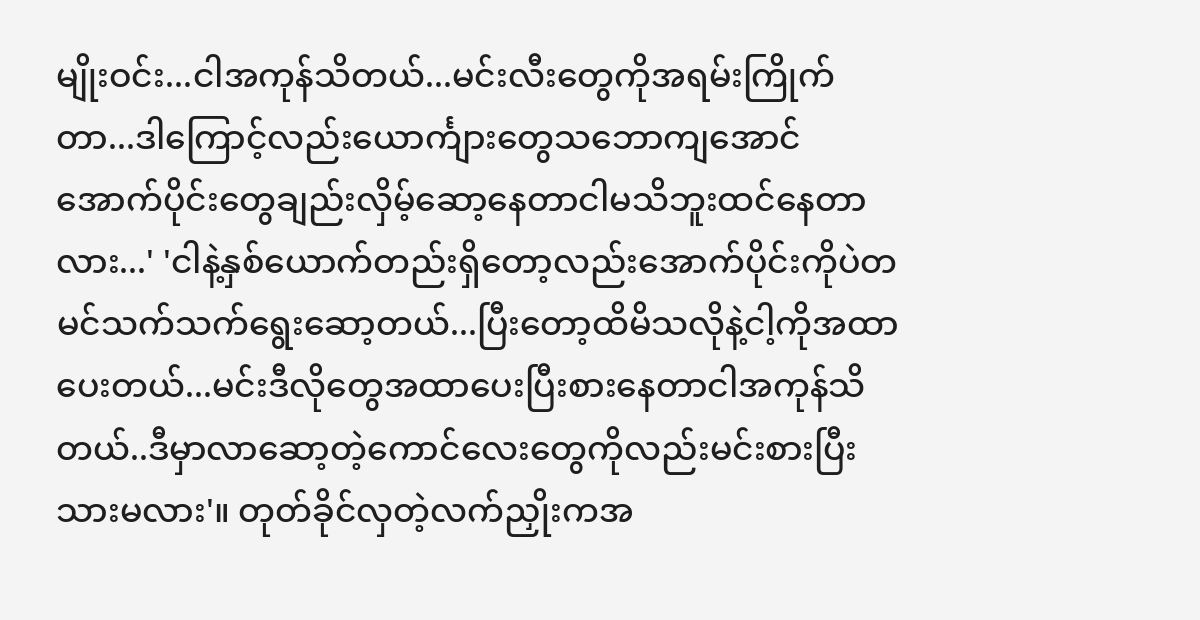မျိုးဝင်း...ငါအကုန်သိတယ်...မင်းလီးတွေကိုအရမ်းကြိုက်တာ...ဒါကြောင့်လည်းယောင်္ကျားတွေသဘောကျအောင် အောက်ပိုင်းတွေချည်းလှိမ့်ဆော့နေတာငါမသိဘူးထင်နေတာလား...' 'ငါနဲ့နှစ်ယောက်တည်းရှိတော့လည်းအောက်ပိုင်းကိုပဲတမင်သက်သက်ရွေးဆော့တယ်...ပြီးတော့ထိမိသလိုနဲ့ငါ့ကိုအထာပေးတယ်...မင်းဒီလိုတွေအထာပေးပြီးစားနေတာငါအကုန်သိတယ်..ဒီမှာလာဆော့တဲ့ကောင်လေးတွေကိုလည်းမင်းစားပြီးသားမလား'။ တုတ်ခိုင်လှတဲ့လက်ညှိုးကအ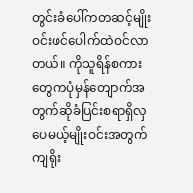တွင်းခံပေါ်ကတဆင့်မျိုးဝင်းဖင်ပေါက်ထဲဝင်လာတယ်။ ကိုသူရိန်စကားတွေကပုံမှန်တျောက်အတွက်ဆိုခံပြင်းစရာရှိလှပေမယ့်မျိုးဝင်းအတွက်ကျရိုး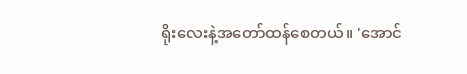ရိုးလေးနဲ့အတော်ထန်စေတယ်။ 'အောင်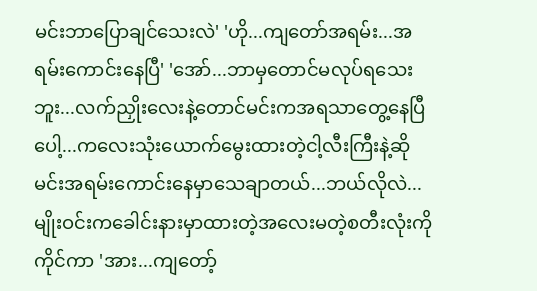မင်းဘာပြောချင်သေးလဲ' 'ဟို...ကျတော်အရမ်း...အရမ်းကောင်းနေပြီ' 'အော်...ဘာမှတောင်မလုပ်ရသေးဘူး...လက်ညှိုးလေးနဲ့တောင်မင်းကအရသာတွေ့နေပြီပေါ့...ကလေးသုံးယောက်မွေးထားတဲ့ငါ့လီးကြီးနဲ့ဆိုမင်းအရမ်းကောင်းနေမှာသေချာတယ်...ဘယ်လိုလဲ... မျိုးဝင်းကခေါင်းနားမှာထားတဲ့အလေးမတဲ့စတီးလုံးကိုကိုင်ကာ 'အား...ကျတော့်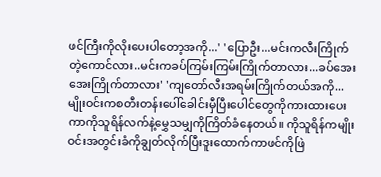ဖင်ကြီးကိုလိုးပေးပါတော့အကို...' 'ပြောဦး...မင်းကလီးကြိုက်တဲ့ကောင်လား..မင်းကခပ်ကြမ်းကြမ်းကြိုက်တာလား...ခပ်အေးအေးကြိုက်တာလား' 'ကျတော်လီးအရမ်းကြိုက်တယ်အကို... မျိုးဝင်းကစတီးတန်းပေါ်ခေါင်းမှီပြီးပေါင်တွေကိုကားထားပေးကာကိုသူရိန်လက်နဲ့မွှေသမျှကိုကြိတ်ခံနေတယ်။ ကိုသူရိန်ကမျိုးဝင်းအတွင်းခံကိုချွတ်လိုက်ပြီးဒူးထောက်ကာဖင်ကိုဖြဲ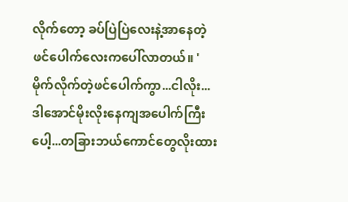လိုက်တော့ ခပ်ပြဲပြဲလေးနဲ့အာနေတဲ့ဖင်ပေါက်လေးကပေါ်လာတယ်။ 'မိုက်လိုက်တဲ့ဖင်ပေါက်ကွာ...ငါလိုး...ဒါအောင်မိုးလိုးနေကျအပေါက်ကြီးပေါ့...တခြားဘယ်ကောင်တွေလိုးထား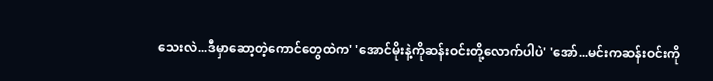သေးလဲ...ဒီမှာဆော့တဲ့ကောင်တွေထဲက' 'အောင်မိုးနဲ့ကိုဆန်းဝင်းတို့လောက်ပါပဲ' 'အော်...မင်းကဆန်းဝင်းကို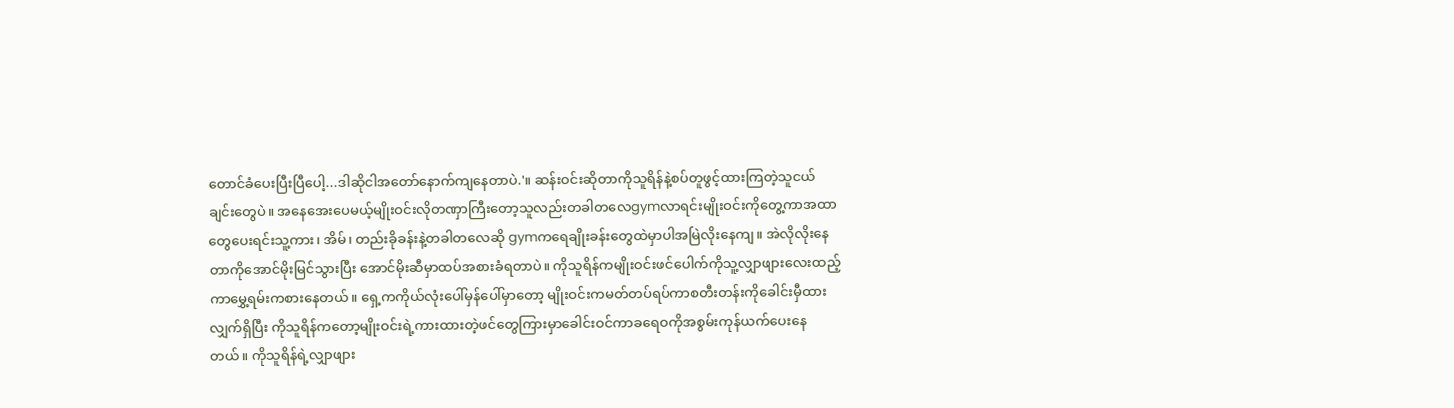တောင်ခံပေးပြီးပြီပေါ့...ဒါဆိုငါအတော်နောက်ကျနေတာပဲ.'။ ဆန်းဝင်းဆိုတာကိုသူရိန်နဲ့စပ်တူဖွင့်ထားကြတဲ့သူငယ်ချင်းတွေပဲ။ အနေအေးပေမယ့်မျိုးဝင်းလိုတဏှာကြီးတော့သူလည်းတခါတလေgymလာရင်းမျိုးဝင်းကိုတွေ့ကာအထာတွေပေးရင်းသူ့ကား၊ အိမ်၊ တည်းခိုခန်းနဲ့တခါတလေဆို gymကရေချိုးခန်းတွေထဲမှာပါအမြဲလိုးနေကျ။ အဲလိုလိုးနေတာကိုအောင်မိုးမြင်သွားပြီး အောင်မိုးဆီမှာထပ်အစားခံရတာပဲ။ ကိုသူရိန်ကမျိုးဝင်းဖင်ပေါက်ကိုသူ့လျှာဖျားလေးထည့်ကာမွှေ့ရမ်းကစားနေတယ်။ ရှေ့ကကိုယ်လုံးပေါ်မှန်ပေါ်မှာတော့ မျိုးဝင်းကမတ်တပ်ရပ်ကာစတီးတန်းကိုခေါင်းမှီထားလျှက်ရှိပြီး ကိုသူရိန်ကတော့မျိုးဝင်းရဲ့ကားထားတဲ့ဖင်တွေကြားမှာခေါင်းဝင်ကာခရေဝကိုအစွမ်းကုန်ယက်ပေးနေတယ်။ ကိုသူရိန်ရဲ့လျှာဖျား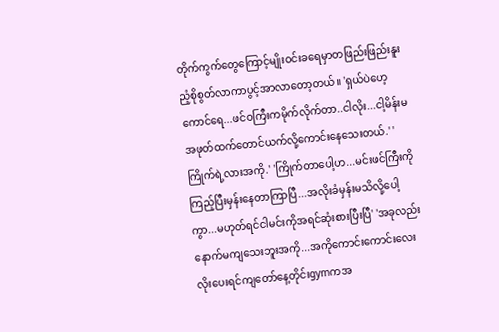တိုက်ကွက်တွေကြောင့်မျိုးဝင်းခရေမှာတဖြည်းဖြည်းနူးညံ့စိုစွတ်လာကာပွင့်အာလာတော့တယ်။ 'ရှယ်ပဲဟေ့ကောင်ရေ...ဖင်ဝကြီးကမိုက်လိုက်တာ..ငါလိုး...ငါ့မိန်းမအဖုတ်ထက်တောင်ယက်လို့ကောင်းနေသေးတယ်.' 'ကြိုက်ရဲ့လားအကို.' 'ကြိုက်တာပေါ့ဟ...မင်းဖင်ကြီးကိုကြည့်ပြီးမှန်းနေတာကြာပြီ...အလိုးခံမှန်းမသိလို့ပေါ့ကွာ...မဟုတ်ရင်ငါမင်းကိုအရင်ဆုံးစားပြီးပြီ' 'အခုလည်းနောက်မကျသေးဘူးအကို...အကိုကောင်းကောင်းလေးလိုးပေးရင်ကျတော်နေ့တိုင်းgymကအ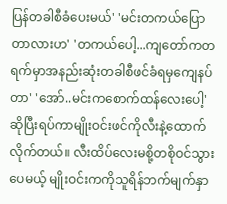ပြန်တခါစီခံပေးမယ်' 'မင်းတကယ်ပြောတာလားဟ' 'တကယ်ပေါ့...ကျတော်ကတရက်မှာအနည်းဆုံးတခါစီဖင်ခံရမှကျေနပ်တာ' 'အော်..မင်းကစောက်ထန်လေးပေါ့'ဆိုပြီးရပ်ကာမျိုးဝင်းဖင်ကိုလီးနဲ့ထောက်လိုက်တယ်။ လီးထိပ်လေးမစို့တစိုဝင်သွားပေမယ့် မျိုးဝင်းကကိုသူရိန်ဘက်မျက်နှာ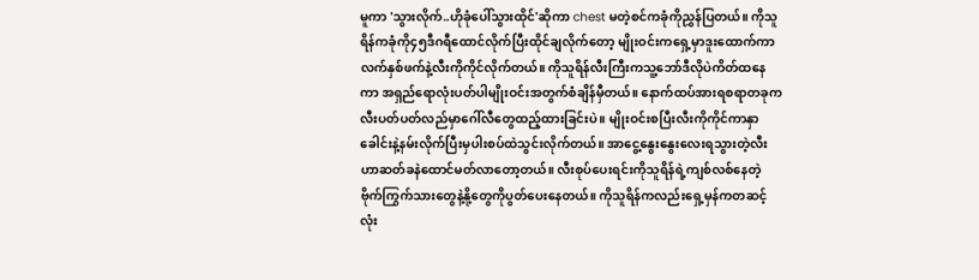မူကာ 'သွားလိုက်..ဟိုခုံပေါ်သွားထိုင်'ဆိုကာ chest မတဲ့စင်ကခုံကိုညွှန်ပြတယ်။ ကိုသူရိန်ကခုံကို၄၅ဒီဂရီထောင်လိုက်ပြီးထိုင်ချလိုက်တော့ မျိုးဝင်းကရှေ့မှာဒူးထောက်ကာလက်နှစ်ဖက်နဲ့လီးကိုကိုင်လိုက်တယ်။ ကိုသူရိန်လီးကြီးကသူ့ဘော်ဒီလိုပဲကိတ်ထနေကာ အရှည်ရောလုံးပတ်ပါမျိုးဝင်းအတွက်စံချိန်မှီတယ်။ နောက်ထပ်အားရစရာတခုက လီးပတ်ပတ်လည်မှာဂေါ်လီတွေထည့်ထားခြင်းပဲ။ မျိုးဝင်းစပြီးလီးကိုကိုင်ကာနှာခေါင်းနဲ့နမ်းလိုက်ပြီးမှပါးစပ်ထဲသွင်းလိုက်တယ်။ အာငွေ့နွေးနွေးလေးရသွားတဲ့လီးဟာဆတ်ခနဲထောင်မတ်လာတော့တယ်။ လီးစုပ်ပေးရင်းကိုသူရိန်ရဲ့ကျစ်လစ်နေတဲ့ဗိုက်ကြွက်သားတွေနဲ့နို့တွေကိုပွတ်ပေးနေတယ်။ ကိုသူရိန်ကလည်းရှေ့မှန်ကတဆင့်လုံး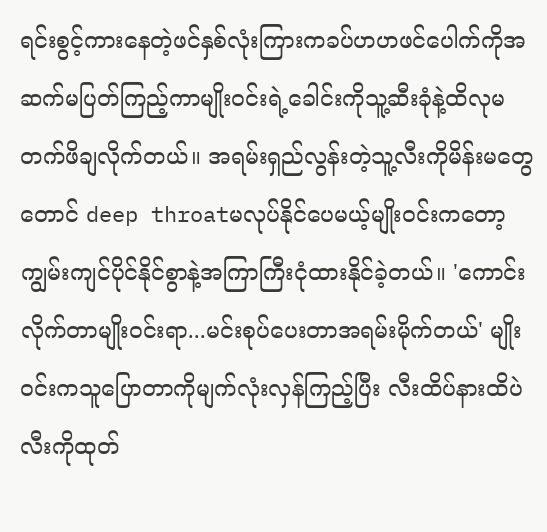ရင်းစွင့်ကားနေတဲ့ဖင်နှစ်လုံးကြားကခပ်ဟဟဖင်ပေါက်ကိုအဆက်မပြတ်ကြည့်ကာမျိုးဝင်းရဲ့ခေါင်းကိုသူ့ဆီးခုံနဲ့ထိလုမတက်ဖိချလိုက်တယ်။ အရမ်းရှည်လွန်းတဲ့သူ့လီးကိုမိန်းမတွေတောင် deep throatမလုပ်နိုင်ပေမယ့်မျိုးဝင်းကတော့ကျွမ်းကျင်ပိုင်နိုင်စွာနဲ့အကြာကြီးငုံထားနိုင်ခဲ့တယ်။ 'ကောင်းလိုက်တာမျိုးဝင်းရာ...မင်းစုပ်ပေးတာအရမ်းမိုက်တယ်' မျိုးဝင်းကသူပြောတာကိုမျက်လုံးလှန်ကြည့်ပြီး လီးထိပ်နားထိပဲလီးကိုထုတ်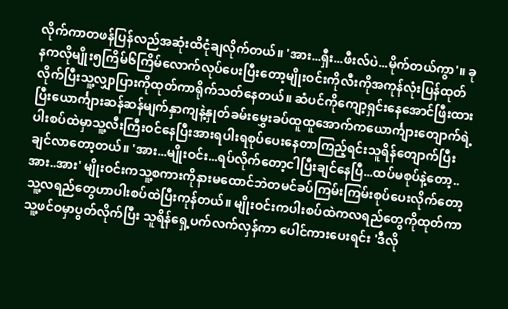လိုက်ကာတဖန်ပြန်လည်အဆုံးထိငုံချလိုက်တယ်။ 'အား...ရှီး...ဖီးလ်ပဲ...မိုက်တယ်ကွာ'။ ခုနကလိုမျိုး၅ကြိမ်၆ကြိမ်လောက်လုပ်ပေးပြီးတော့မျိုးဝင်းကိုလီးကိုအကုန်လုံးပြန်ထုတ်လိုက်ပြီးသူ့လျှာပြားကိုထုတ်ကာရိုက်သတ်နေတယ်။ ဆံပင်ကိုကျော့ရှင်းနေအောင်ဖြီးထားပြီးယောင်္ကျားဆန်ဆန်မျက်နှာကျနဲ့နှုတ်ခမ်းမွှေးခပ်ထူထူအောက်ကယောင်္ကျားတျောက်ရဲ့ပါးစပ်ထဲမှာသူ့လီးကြီးဝင်နေပြီးအားရပါးရစုပ်ပေးနေတာကြည့်ရင်းသူရိန်တျောက်ပြီးချင်လာတော့တယ်။ 'အား...မျိုးဝင်း...ရပ်လိုက်တော့ငါပြီးချင်နေပြီ...ထပ်မစုပ်နဲ့တော့..အား..အား' မျိုးဝင်းကသူ့စကားကိုနားမထောင်ဘဲတမင်ခပ်ကြမ်းကြမ်းစုပ်ပေးလိုက်တော့ သူ့လရည်တွေဟာပါးစပ်ထဲပြီးကုန်တယ်။ မျိုးဝင်းကပါးစပ်ထဲကလရည်တွေကိုထုတ်ကာသူ့ဖင်ဝမှာပွတ်လိုက်ပြီး သူရိန်ရှေ့ပက်လက်လှန်ကာ ပေါင်ကားပေးရင်း 'ဒီလို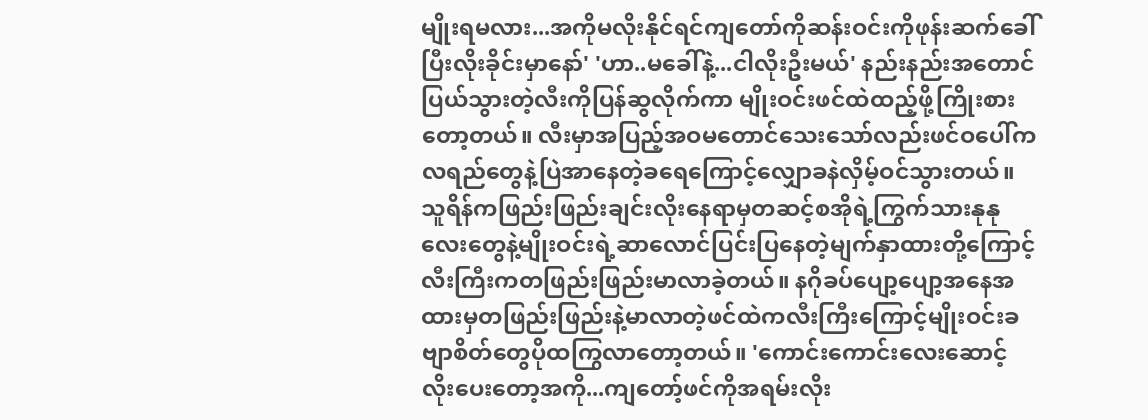မျိုးရမလား...အကိုမလိုးနိုင်ရင်ကျတော်ကိုဆန်းဝင်းကိုဖုန်းဆက်ခေါ်ပြီးလိုးခိုင်းမှာနော်' 'ဟာ..မခေါ်နဲ့...ငါလိုးဦးမယ်' နည်းနည်းအတောင်ပြယ်သွားတဲ့လီးကိုပြန်ဆွလိုက်ကာ မျိုးဝင်းဖင်ထဲထည့်ဖို့ကြိုးစားတော့တယ်။ လီးမှာအပြည့်အဝမတောင်သေးသော်လည်းဖင်ဝပေါ်ကလရည်တွေနဲ့ပြဲအာနေတဲ့ခရေကြောင့်လျှောခနဲလှိမ့်ဝင်သွားတယ်။ သူရိန်ကဖြည်းဖြည်းချင်းလိုးနေရာမှတဆင့်စအိုရဲ့ကြွက်သားနုနုလေးတွေနဲ့မျိုးဝင်းရဲ့ဆာလောင်ပြင်းပြနေတဲ့မျက်နှာထားတို့ကြောင့်လီးကြီးကတဖြည်းဖြည်းမာလာခဲ့တယ်။ နဂိုခပ်ပျော့ပျော့အနေအထားမှတဖြည်းဖြည်းနဲ့မာလာတဲ့ဖင်ထဲကလီးကြီးကြောင့်မျိုးဝင်းခဗျာစိတ်တွေပိုထကြွလာတော့တယ်။ 'ကောင်းကောင်းလေးဆောင့်လိုးပေးတော့အကို...ကျတော့်ဖင်ကိုအရမ်းလိုး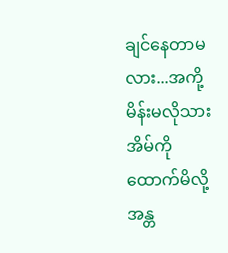ချင်နေတာမလား...အကို့မိန်းမလိုသားအိမ်ကိုထောက်မိလို့အန္တ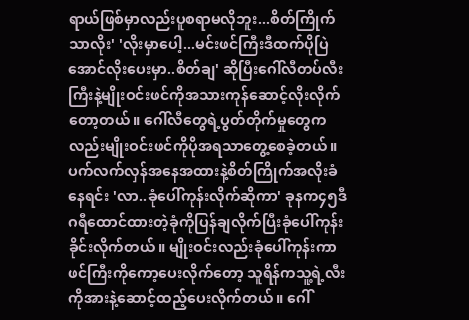ရာယ်ဖြစ်မှာလည်းပူစရာမလိုဘူး...စိတ်ကြိုက်သာလိုး' 'လိုးမှာပေါ့...မင်းဖင်ကြီးဒီထက်ပိုပြဲအောင်လိုးပေးမှာ..စိတ်ချ' ဆိုပြီးဂေါ်လီတပ်လီးကြီးနဲ့မျိုးဝင်းဖင်ကိုအသားကုန်ဆောင့်လိုးလိုက်တော့တယ်။ ဂေါ်လီတွေရဲ့ပွတ်တိုက်မှုတွေကလည်းမျိုးဝင်းဖင်ကိုပိုအရသာတွေ့စေခဲ့တယ်။ ပက်လက်လှန်အနေအထားနဲ့စိတ်ကြိုက်အလိုးခံနေရင်း 'လာ..ခုံပေါ်ကုန်းလိုက်ဆိုကာ' ခုနက၄၅ဒီဂရီထောင်ထားတဲ့ခုံကိုပြန်ချလိုက်ပြီးခုံပေါ်ကုန်းခိုင်းလိုက်တယ်။ မျိုးဝင်းလည်းခုံပေါ်ကုန်းကာဖင်ကြီးကိုကော့ပေးလိုက်တော့ သူရိန်ကသူ့ရဲ့လီးကိုအားနဲ့ဆောင့်ထည့်ပေးလိုက်တယ်။ ဂေါ်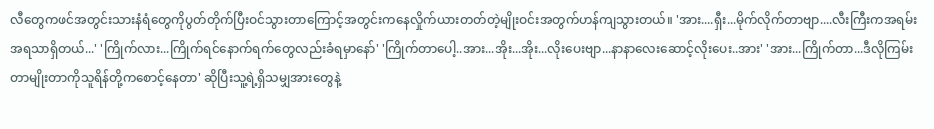လီတွေကဖင်အတွင်းသားနံရံတွေကိုပွတ်တိုက်ပြီးဝင်သွားတာကြောင့်အတွင်းကနေလှိုက်ယားတတ်တဲ့မျိုးဝင်းအတွက်ဟန်ကျသွားတယ်။ 'အား....ရှီး...မိုက်လိုက်တာဗျာ....လီးကြီးကအရမ်းအရသာရှိတယ်...' 'ကြိုက်လား...ကြိုက်ရင်နောက်ရက်တွေလည်းခံရမှာနော်' 'ကြိုက်တာပေါ့..အား...အိုး...အိုး...လိုးပေးဗျာ...နာနာလေးဆောင့်လိုးပေး..အား' 'အား...ကြိုက်တာ...ဒီလိုကြမ်းတာမျိုးတာကိုသူရိန်တို့ကစောင့်နေတာ' ဆိုပြီးသူ့ရဲ့ရှိသမျှအားတွေနဲ့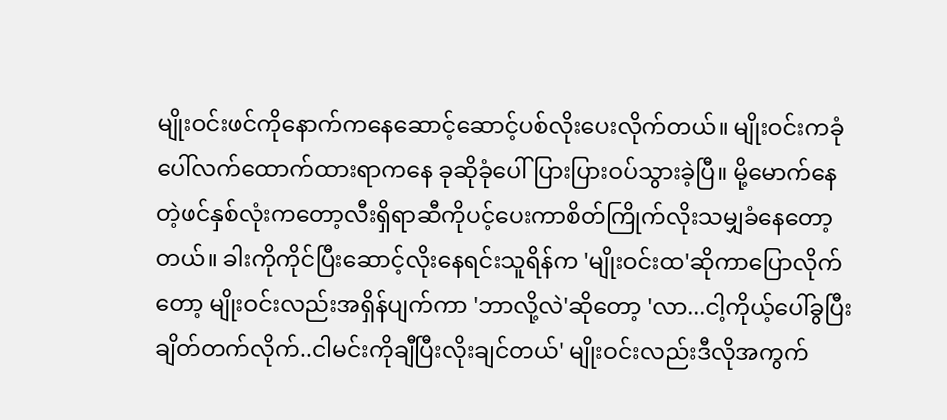မျိုးဝင်းဖင်ကိုနောက်ကနေဆောင့်ဆောင့်ပစ်လိုးပေးလိုက်တယ်။ မျိုးဝင်းကခုံပေါ်လက်ထောက်ထားရာကနေ ခုဆိုခုံပေါ်ပြားပြားဝပ်သွားခဲ့ပြီ။ မို့မောက်နေတဲ့ဖင်နှစ်လုံးကတော့လီးရှိရာဆီကိုပင့်ပေးကာစိတ်ကြိုက်လိုးသမျှခံနေတော့တယ်။ ခါးကိုကိုင်ပြီးဆောင့်လိုးနေရင်းသူရိန်က 'မျိုးဝင်းထ'ဆိုကာပြောလိုက်တော့ မျိုးဝင်းလည်းအရှိန်ပျက်ကာ 'ဘာလို့လဲ'ဆိုတော့ 'လာ...ငါ့ကိုယ့်ပေါ်ခွပြီးချိတ်တက်လိုက်..ငါမင်းကိုချီပြီးလိုးချင်တယ်' မျိုးဝင်းလည်းဒီလိုအကွက်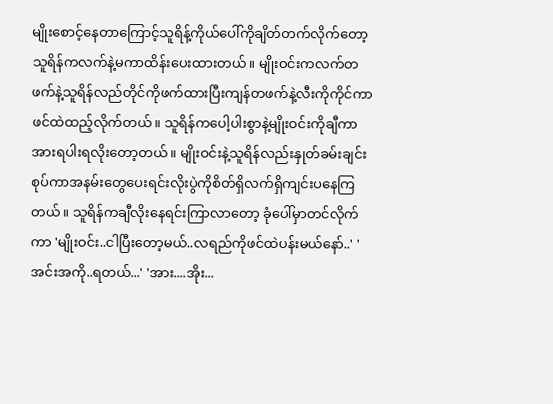မျိုးစောင့်နေတာကြောင့်သူရိန့်ကိုယ်ပေါ်ကိုချိတ်တက်လိုက်တော့သူရိန်ကလက်နဲ့မကာထိန်းပေးထားတယ်။ မျိုးဝင်းကလက်တဖက်နဲ့သူရိန်လည်တိုင်ကိုဖက်ထားပြီးကျန်တဖက်နဲ့လီးကိုကိုင်ကာဖင်ထဲထည့်လိုက်တယ်။ သူရိန်ကပေါ့ပါးစွာနဲ့မျိုးဝင်းကိုချီကာ အားရပါးရလိုးတော့တယ်။ မျိုးဝင်းနဲ့သူရိန်လည်းနှုတ်ခမ်းချင်းစုပ်ကာအနမ်းတွေပေးရင်းလိုးပွဲကိုစိတ်ရှိလက်ရှိကျင်းပနေကြတယ်။ သူရိန်ကချီလိုးနေရင်းကြာလာတော့ ခုံပေါ်မှာတင်လိုက်ကာ 'မျိုးဝင်း..ငါပြီးတော့မယ်..လရည်ကိုဖင်ထဲပန်းမယ်နော်..' 'အင်းအကို..ရတယ်...' 'အား....အိုး...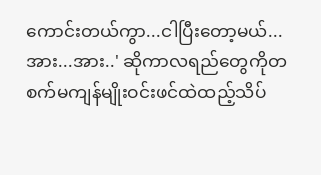ကောင်းတယ်ကွာ...ငါပြီးတော့မယ်...အား...အား..' ဆိုကာလရည်တွေကိုတစက်မကျန်မျိုးဝင်းဖင်ထဲထည့်သိပ်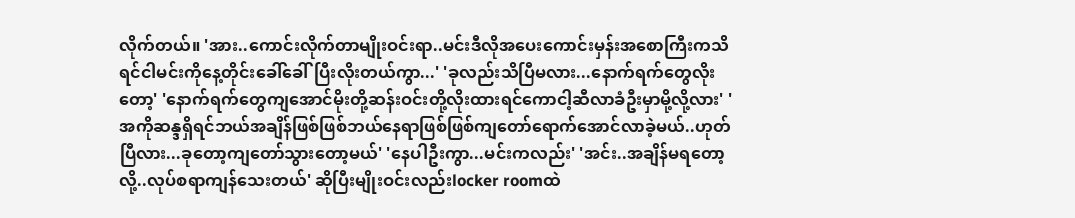လိုက်တယ်။ 'အား..ကောင်းလိုက်တာမျိုးဝင်းရာ..မင်းဒီလိုအပေးကောင်းမှန်းအစောကြီးကသိရင်ငါမင်းကိုနေ့တိုင်းခေါ်ခေါ်ပြီးလိုးတယ်ကွာ...' 'ခုလည်းသိပြီမလား...နောက်ရက်တွေလိုးတော့' 'နောက်ရက်တွေကျအောင်မိုးတို့ဆန်းဝင်းတို့လိုးထားရင်ကောငါ့ဆီလာခံဦးမှာမို့လို့လား' 'အကိုဆန္ဒရှိရင်ဘယ်အချိန်ဖြစ်ဖြစ်ဘယ်နေရာဖြစ်ဖြစ်ကျတော်ရောက်အောင်လာခဲ့မယ်..ဟုတ်ပြီလား...ခုတော့ကျတော်သွားတော့မယ်' 'နေပါဦးကွာ...မင်းကလည်း' 'အင်း..အချိန်မရတော့လို့..လုပ်စရာကျန်သေးတယ်' ဆိုပြီးမျိုးဝင်းလည်းlocker roomထဲ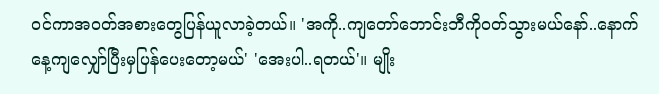ဝင်ကာအဝတ်အစားတွေပြန်ယူလာခဲ့တယ်။ 'အကို..ကျတော်ဘောင်းဘီကိုဝတ်သွားမယ်နော်..နောက်နေ့ကျလျှော်ပြီးမှပြန်ပေးတော့မယ်' 'အေးပါ..ရတယ်'။ မျိုး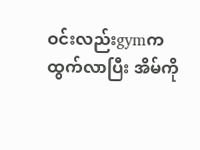ဝင်းလည်းgymကထွက်လာပြီး အိမ်ကို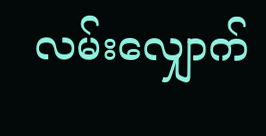လမ်းလျှောက်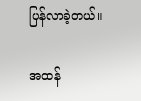ပြန်လာခဲ့တယ်။

အထန်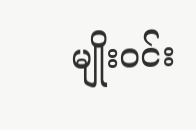မျိုးဝင်း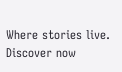Where stories live. Discover now